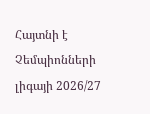Հայտնի է Չեմպիոնների լիգայի 2026/27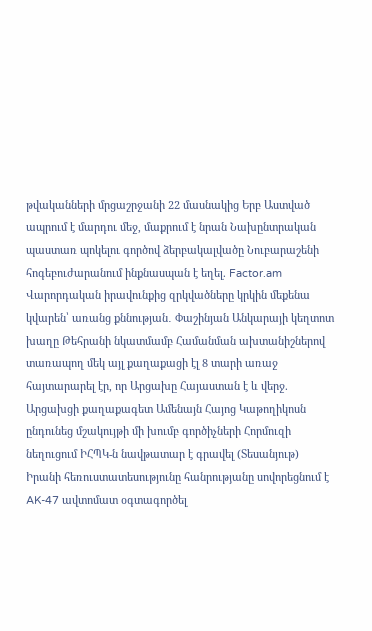թվականների մրցաշրջանի 22 մասնակից Երբ Աստված ապրում է մարդու մեջ, մաքրում է նրան Նախընտրական պաստառ պոկելու գործով ձերբակալվածը Նուբարաշենի հոգեբուժարանում ինքնասպան է եղել. Factor.am Վարորդական իրավունքից զրկվածները կրկին մեքենա կվարեն՝ առանց քննության․ Փաշինյան Անկարայի կեղտոտ խաղը Թեհրանի նկատմամբ Համանման ախտանիշներով տառապող մեկ այլ քաղաքացի էլ 8 տարի առաջ հայտարարել էր, որ Արցախը Հայաստան է և վերջ. Արցախցի քաղաքագետ Ամենայն Հայոց Կաթողիկոսն ընդունեց մշակույթի մի խումբ գործիչների Հորմուզի նեղուցում ԻՀՊԿ-ն նավթատար է գրավել (Տեսանյութ) Իրանի հեռուստատեսությունը հանրությանը սովորեցնում է AK-47 ավտոմատ օգտագործել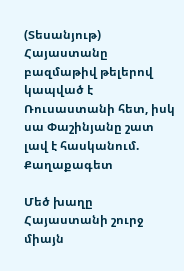(Տեսանյութ) Հայաստանը բազմաթիվ թելերով կապված է Ռուսաստանի հետ, իսկ սա Փաշինյանը շատ լավ է հասկանում. Քաղաքագետ

Մեծ խաղը Հայաստանի շուրջ միայն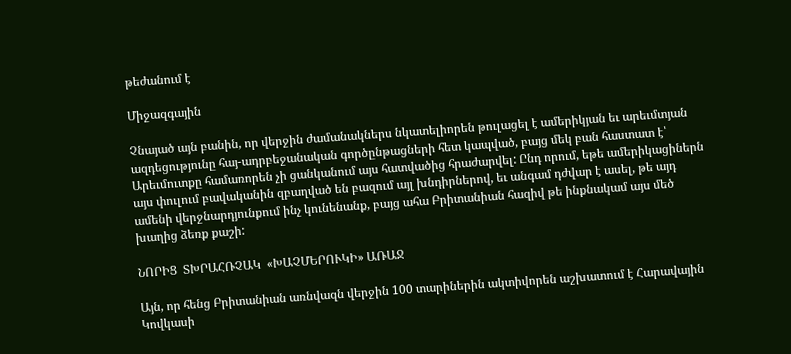թեժանում է

Միջազգային

Չնայած այն բանին, որ վերջին ժամանակներս նկատելիորեն թուլացել է ամերիկյան եւ արեւմտյան ազդեցությունը հայ-ադրբեջանական գործընթացների հետ կապված, բայց մեկ բան հաստատ է՝ Արեւմուտքը համառորեն չի ցանկանում այս հատվածից հրաժարվել: Ընդ որում, եթե ամերիկացիներն այս փուլում բավականին զբաղված են բազում այլ խնդիրներով, եւ անգամ դժվար է ասել, թե այդ ամենի վերջնարդյունքում ինչ կունենանք, բայց ահա Բրիտանիան հազիվ թե ինքնակամ այս մեծ խաղից ձեռք քաշի:

ՆՈՐԻՑ  ՏԽՐԱՀՌՉԱԿ  «ԽԱՉՄԵՐՈՒԿԻ» ԱՌԱՋ

Այն, որ հենց Բրիտանիան առնվազն վերջին 100 տարիներին ակտիվորեն աշխատում է Հարավային Կովկասի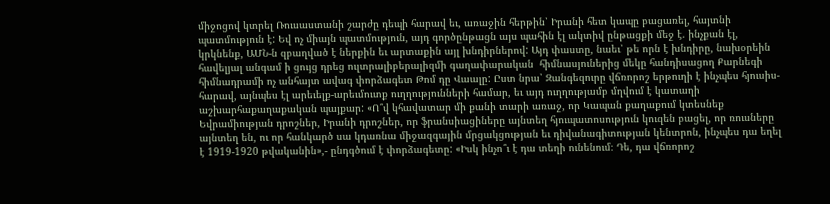միջոցով կտրել Ռուսաստանի շարժը դեպի հարավ եւ, առաջին հերթին՝ Իրանի հետ կապը բացառել, հայտնի պատմություն է: Եվ ոչ միայն պատմություն, այդ գործընթացն այս պահին էլ ակտիվ ընթացքի մեջ է. ինչքան էլ, կրկնենք, ԱՄՆ-ն զբաղված է ներքին եւ արտաքին այլ խնդիրներով: Այդ փաստը, նաեւ՝ թե որն է խնդիրը, նախօրեին հավելյալ անգամ ի ցույց դրեց ուլտրալիբերալիզմի գաղափարական  հիմնասյուներից մեկը հանդիսացող Քարնեգի հիմնադրամի ոչ անհայտ ավագ փորձագետ Թոմ դը Վաալը: Ըստ նրա՝ Զանգեզուրը վճռորոշ երթուղի է ինչպես հյուսիս-հարավ, այնպես էլ արեւելք-արեւմուտք ուղղությունների համար, եւ այդ ուղղությամբ մղվում է կատաղի աշխարհաքաղաքական պայքար: «Ո՞վ կհավատար մի քանի տարի առաջ, որ Կապան քաղաքում կտեսնեք Եվրամիության դրոշներ, Իրանի դրոշներ, որ ֆրանսիացիները այնտեղ հյուպատոսություն կուզեն բացել, որ ռուսները այնտեղ են, ու որ հանկարծ սա կդառնա միջազգային մրցակցության եւ դիվանագիտության կենտրոն, ինչպես դա եղել է 1919-1920 թվականին»,- ընդգծում է փորձագետը: «Իսկ ինչո՞ւ է դա տեղի ունենում։ Դե, դա վճռորոշ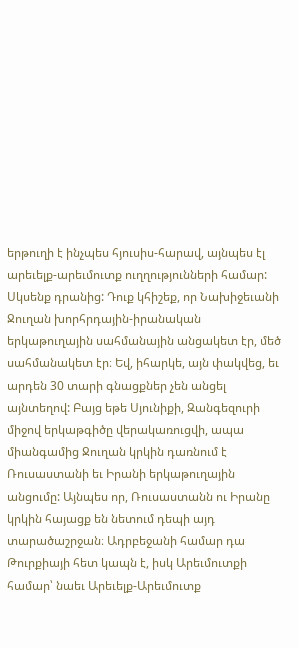երթուղի է ինչպես հյուսիս-հարավ, այնպես էլ արեւելք-արեւմուտք ուղղությունների համար: Սկսենք դրանից: Դուք կհիշեք, որ Նախիջեւանի Ջուղան խորհրդային-իրանական երկաթուղային սահմանային անցակետ էր, մեծ սահմանակետ էր։ Եվ, իհարկե, այն փակվեց, եւ արդեն 30 տարի գնացքներ չեն անցել այնտեղով: Բայց եթե Սյունիքի, Զանգեզուրի միջով երկաթգիծը վերակառուցվի, ապա միանգամից Ջուղան կրկին դառնում է Ռուսաստանի եւ Իրանի երկաթուղային անցումը: Այնպես որ, Ռուսաստանն ու Իրանը կրկին հայացք են նետում դեպի այդ տարածաշրջան։ Ադրբեջանի համար դա Թուրքիայի հետ կապն է, իսկ Արեւմուտքի համար՝ նաեւ Արեւելք-Արեւմուտք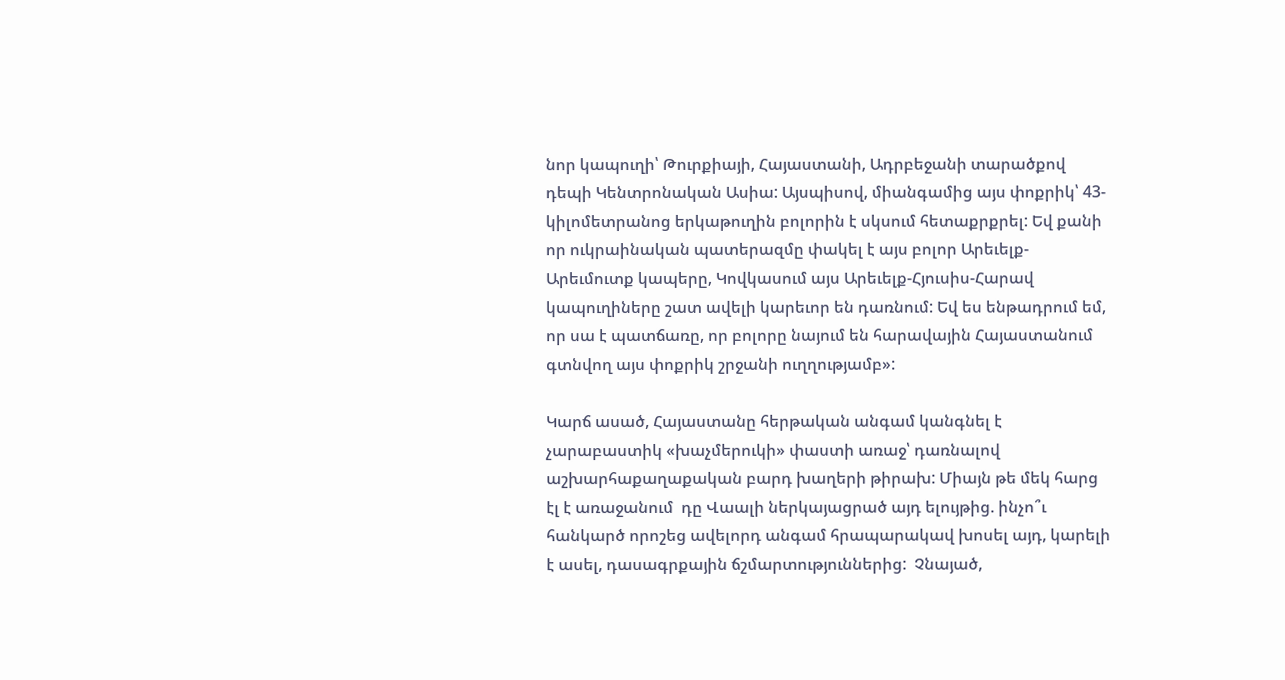նոր կապուղի՝ Թուրքիայի, Հայաստանի, Ադրբեջանի տարածքով դեպի Կենտրոնական Ասիա: Այսպիսով, միանգամից այս փոքրիկ՝ 43-կիլոմետրանոց երկաթուղին բոլորին է սկսում հետաքրքրել: Եվ քանի որ ուկրաինական պատերազմը փակել է այս բոլոր Արեւելք-Արեւմուտք կապերը, Կովկասում այս Արեւելք-Հյուսիս-Հարավ կապուղիները շատ ավելի կարեւոր են դառնում: Եվ ես ենթադրում եմ, որ սա է պատճառը, որ բոլորը նայում են հարավային Հայաստանում գտնվող այս փոքրիկ շրջանի ուղղությամբ»:

Կարճ ասած, Հայաստանը հերթական անգամ կանգնել է չարաբաստիկ «խաչմերուկի» փաստի առաջ՝ դառնալով աշխարհաքաղաքական բարդ խաղերի թիրախ: Միայն թե մեկ հարց էլ է առաջանում  դը Վաալի ներկայացրած այդ ելույթից. ինչո՞ւ հանկարծ որոշեց ավելորդ անգամ հրապարակավ խոսել այդ, կարելի է ասել, դասագրքային ճշմարտություններից:  Չնայած,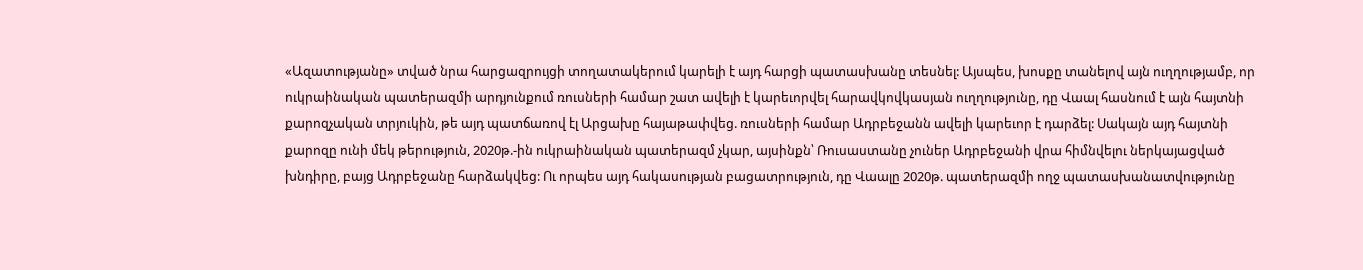«Ազատությանը» տված նրա հարցազրույցի տողատակերում կարելի է այդ հարցի պատասխանը տեսնել: Այսպես, խոսքը տանելով այն ուղղությամբ, որ ուկրաինական պատերազմի արդյունքում ռուսների համար շատ ավելի է կարեւորվել հարավկովկասյան ուղղությունը, դը Վաալ հասնում է այն հայտնի քարոզչական տրյուկին, թե այդ պատճառով էլ Արցախը հայաթափվեց. ռուսների համար Ադրբեջանն ավելի կարեւոր է դարձել: Սակայն այդ հայտնի քարոզը ունի մեկ թերություն, 2020թ.-ին ուկրաինական պատերազմ չկար, այսինքն՝ Ռուսաստանը չուներ Ադրբեջանի վրա հիմնվելու ներկայացված խնդիրը, բայց Ադրբեջանը հարձակվեց: Ու որպես այդ հակասության բացատրություն, դը Վաալը 2020թ. պատերազմի ողջ պատասխանատվությունը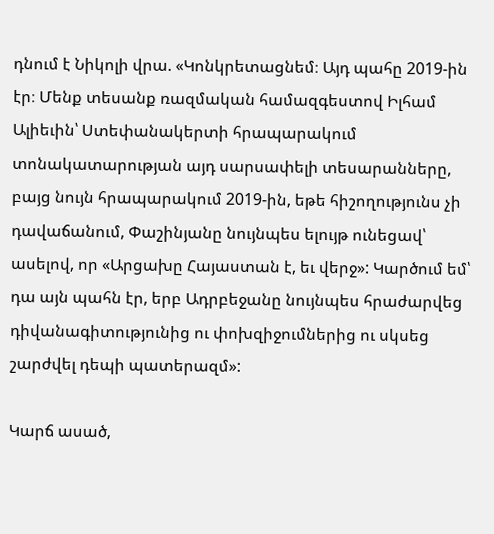դնում է Նիկոլի վրա. «Կոնկրետացնեմ։ Այդ պահը 2019-ին էր։ Մենք տեսանք ռազմական համազգեստով Իլհամ Ալիեւին՝ Ստեփանակերտի հրապարակում տոնակատարության այդ սարսափելի տեսարանները, բայց նույն հրապարակում 2019-ին, եթե հիշողությունս չի դավաճանում, Փաշինյանը նույնպես ելույթ ունեցավ՝ ասելով, որ «Արցախը Հայաստան է, եւ վերջ»: Կարծում եմ՝ դա այն պահն էր, երբ Ադրբեջանը նույնպես հրաժարվեց դիվանագիտությունից ու փոխզիջումներից ու սկսեց շարժվել դեպի պատերազմ»:

Կարճ ասած,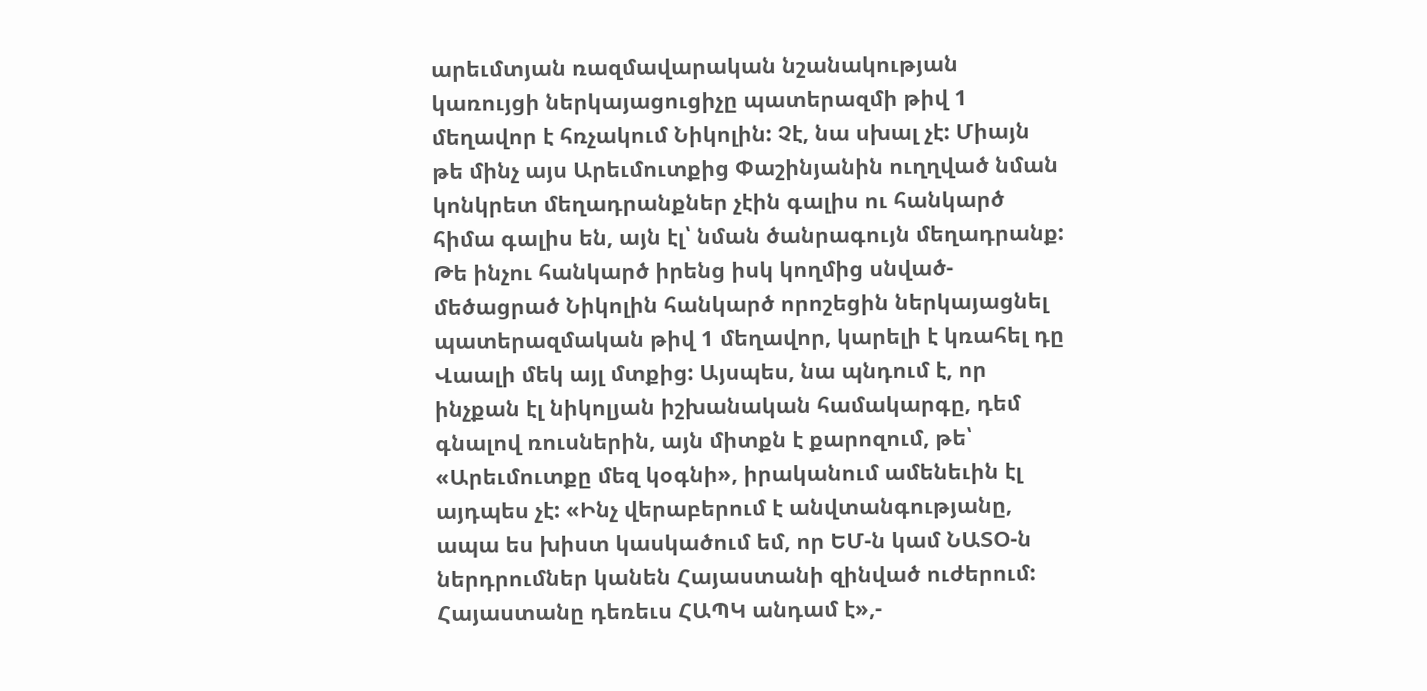արեւմտյան ռազմավարական նշանակության կառույցի ներկայացուցիչը պատերազմի թիվ 1 մեղավոր է հռչակում Նիկոլին: Չէ, նա սխալ չէ: Միայն թե մինչ այս Արեւմուտքից Փաշինյանին ուղղված նման կոնկրետ մեղադրանքներ չէին գալիս ու հանկարծ հիմա գալիս են, այն էլ՝ նման ծանրագույն մեղադրանք: Թե ինչու հանկարծ իրենց իսկ կողմից սնված-մեծացրած Նիկոլին հանկարծ որոշեցին ներկայացնել պատերազմական թիվ 1 մեղավոր, կարելի է կռահել դը Վաալի մեկ այլ մտքից: Այսպես, նա պնդում է, որ ինչքան էլ նիկոլյան իշխանական համակարգը, դեմ գնալով ռուսներին, այն միտքն է քարոզում, թե՝ «Արեւմուտքը մեզ կօգնի», իրականում ամենեւին էլ այդպես չէ: «Ինչ վերաբերում է անվտանգությանը, ապա ես խիստ կասկածում եմ, որ ԵՄ-ն կամ ՆԱՏՕ-ն ներդրումներ կանեն Հայաստանի զինված ուժերում: Հայաստանը դեռեւս ՀԱՊԿ անդամ է»,-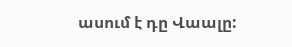ասում է դը Վաալը: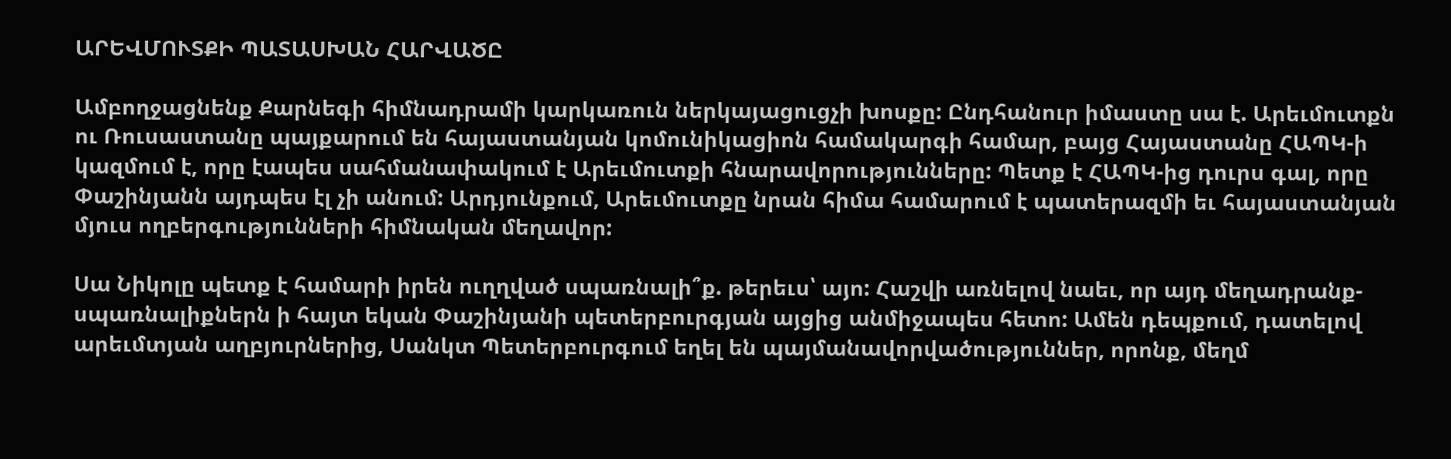ԱՐԵՎՄՈՒՏՔԻ ՊԱՏԱՍԽԱՆ ՀԱՐՎԱԾԸ

Ամբողջացնենք Քարնեգի հիմնադրամի կարկառուն ներկայացուցչի խոսքը: Ընդհանուր իմաստը սա է. Արեւմուտքն ու Ռուսաստանը պայքարում են հայաստանյան կոմունիկացիոն համակարգի համար, բայց Հայաստանը ՀԱՊԿ-ի կազմում է, որը էապես սահմանափակում է Արեւմուտքի հնարավորությունները: Պետք է ՀԱՊԿ-ից դուրս գալ, որը Փաշինյանն այդպես էլ չի անում: Արդյունքում, Արեւմուտքը նրան հիմա համարում է պատերազմի եւ հայաստանյան մյուս ողբերգությունների հիմնական մեղավոր:

Սա Նիկոլը պետք է համարի իրեն ուղղված սպառնալի՞ք. թերեւս՝ այո: Հաշվի առնելով նաեւ, որ այդ մեղադրանք-սպառնալիքներն ի հայտ եկան Փաշինյանի պետերբուրգյան այցից անմիջապես հետո: Ամեն դեպքում, դատելով արեւմտյան աղբյուրներից, Սանկտ Պետերբուրգում եղել են պայմանավորվածություններ, որոնք, մեղմ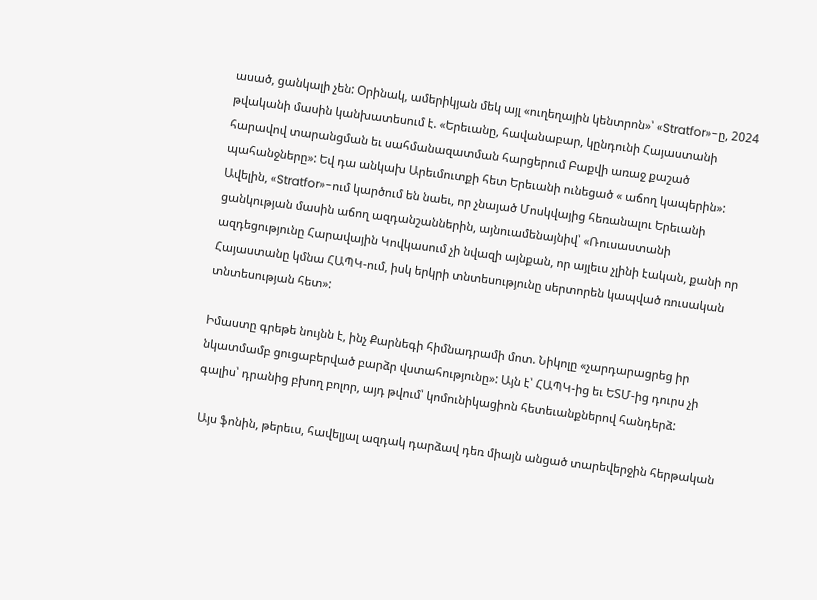ասած, ցանկալի չեն: Օրինակ, ամերիկյան մեկ այլ «ուղեղային կենտրոն»՝ «Stratfor»-ը, 2024 թվականի մասին կանխատեսում է. «Երեւանը, հավանաբար, կընդունի Հայաստանի հարավով տարանցման եւ սահմանազատման հարցերում Բաքվի առաջ քաշած պահանջները»: Եվ դա անկախ Արեւմուտքի հետ Երեւանի ունեցած « աճող կապերին»: Ավելին, «Stratfor»-ում կարծում են նաեւ, որ չնայած Մոսկվայից հեռանալու Երեւանի ցանկության մասին աճող ազդանշաններին, այնուամենայնիվ՝ «Ռուսաստանի ազդեցությունը Հարավային Կովկասում չի նվազի այնքան, որ այլեւս չլինի էական, քանի որ Հայաստանը կմնա ՀԱՊԿ-ում, իսկ երկրի տնտեսությունը սերտորեն կապված ռուսական տնտեսության հետ»:

Իմաստը գրեթե նույնն է, ինչ Քարնեգի հիմնադրամի մոտ. Նիկոլը «չարդարացրեց իր նկատմամբ ցուցաբերված բարձր վստահությունը»: Այն է՝ ՀԱՊԿ-ից եւ ԵՏՄ-ից դուրս չի գալիս՝ դրանից բխող բոլոր, այդ թվում՝ կոմունիկացիոն հետեւանքներով հանդերձ:

 Այս ֆոնին, թերեւս, հավելյալ ազդակ դարձավ դեռ միայն անցած տարեվերջին հերթական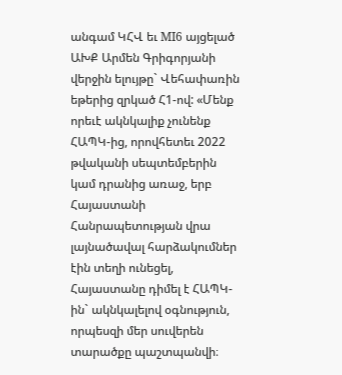անգամ ԿՀՎ եւ MI6 այցելած ԱԽՔ Արմեն Գրիգորյանի վերջին ելույթը` Վեհափառին եթերից զրկած Հ1-ով: «Մենք որեւէ ակնկալիք չունենք ՀԱՊԿ-ից, որովհետեւ 2022 թվականի սեպտեմբերին կամ դրանից առաջ, երբ Հայաստանի Հանրապետության վրա լայնածավալ հարձակումներ էին տեղի ունեցել, Հայաստանը դիմել է ՀԱՊԿ-ին` ակնկալելով օգնություն, որպեսզի մեր սուվերեն տարածքը պաշտպանվի։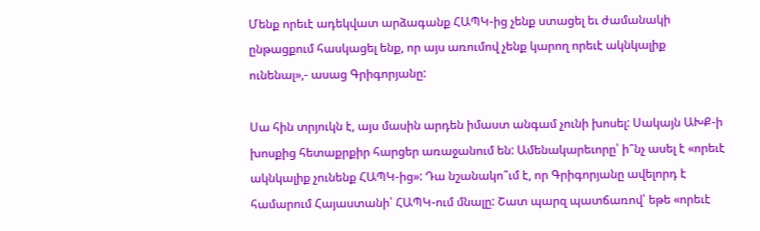Մենք որեւէ ադեկվատ արձագանք ՀԱՊԿ-ից չենք ստացել եւ ժամանակի ընթացքում հասկացել ենք, որ այս առումով չենք կարող որեւէ ակնկալիք ունենալ»,- ասաց Գրիգորյանը:

Սա հին տրյուկն է, այս մասին արդեն իմաստ անգամ չունի խոսել: Սակայն ԱԽՔ-ի խոսքից հետաքրքիր հարցեր առաջանում են: Ամենակարեւորը՝ ի՞նչ ասել է «որեւէ ակնկալիք չունենք ՀԱՊԿ-ից»: Դա նշանակո՞ւմ է, որ Գրիգորյանը ավելորդ է համարում Հայաստանի՝ ՀԱՊԿ-ում մնալը: Շատ պարզ պատճառով՝ եթե «որեւէ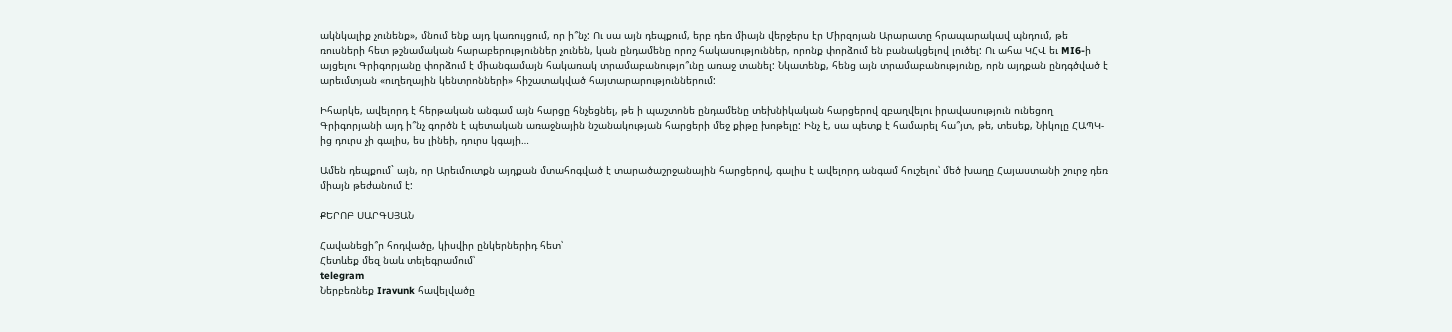ակնկալիք չունենք», մնում ենք այդ կառույցում, որ ի՞նչ: Ու սա այն դեպքում, երբ դեռ միայն վերջերս էր Միրզոյան Արարատը հրապարակավ պնդում, թե ռուսների հետ թշնամական հարաբերություններ չունեն, կան ընդամենը որոշ հակասություններ, որոնք փորձում են բանակցելով լուծել: Ու ահա ԿՀՎ եւ MI6-ի այցելու Գրիգորյանը փորձում է միանգամայն հակառակ տրամաբանությո՞ւնը առաջ տանել: Նկատենք, հենց այն տրամաբանությունը, որն այդքան ընդգծված է արեւմտյան «ուղեղային կենտրոնների» հիշատակված հայտարարություններում:

Իհարկե, ավելորդ է հերթական անգամ այն հարցը հնչեցնել, թե ի պաշտոնե ընդամենը տեխնիկական հարցերով զբաղվելու իրավասություն ունեցող Գրիգորյանի այդ ի՞նչ գործն է պետական առաջնային նշանակության հարցերի մեջ քիթը խոթելը: Ինչ է, սա պետք է համարել հա՞յտ, թե, տեսեք, Նիկոլը ՀԱՊԿ-ից դուրս չի գալիս, ես լինեի, դուրս կգայի…

Ամեն դեպքում` այն, որ Արեւմուտքն այդքան մտահոգված է տարածաշրջանային հարցերով, գալիս է ավելորդ անգամ հուշելու՝ մեծ խաղը Հայաստանի շուրջ դեռ միայն թեժանում է:

ՔԵՐՈԲ ՍԱՐԳՍՅԱՆ

Հավանեցի՞ր հոդվածը, կիսվիր ընկերներիդ հետ՝
Հետևեք մեզ նաև տելեգրամում՝
telegram
Ներբեռնեք Iravunk հավելվածը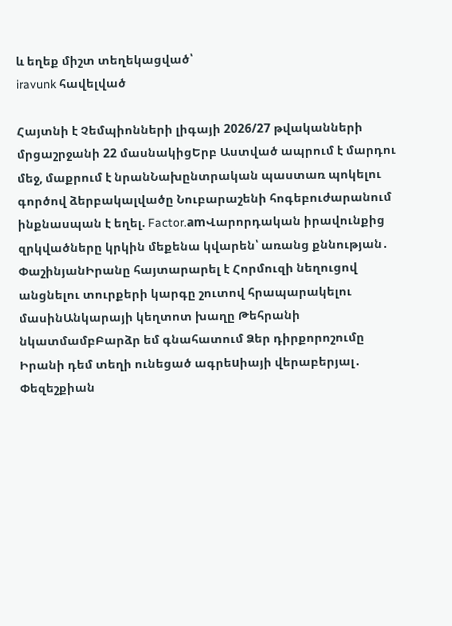և եղեք միշտ տեղեկացված՝
iravunk հավելված

Հայտնի է Չեմպիոնների լիգայի 2026/27 թվականների մրցաշրջանի 22 մասնակիցԵրբ Աստված ապրում է մարդու մեջ, մաքրում է նրանՆախընտրական պաստառ պոկելու գործով ձերբակալվածը Նուբարաշենի հոգեբուժարանում ինքնասպան է եղել. Factor.amՎարորդական իրավունքից զրկվածները կրկին մեքենա կվարեն՝ առանց քննության․ ՓաշինյանԻրանը հայտարարել է Հորմուզի նեղուցով անցնելու տուրքերի կարգը շուտով հրապարակելու մասինԱնկարայի կեղտոտ խաղը Թեհրանի նկատմամբԲարձր եմ գնահատում Ձեր դիրքորոշումը Իրանի դեմ տեղի ունեցած ագրեuիայի վերաբերյալ․ Փեզեշքիան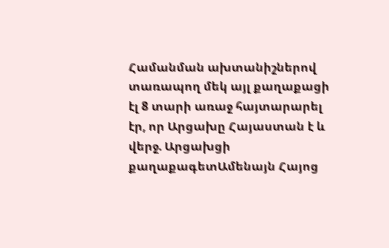Համանման ախտանիշներով տառապող մեկ այլ քաղաքացի էլ 8 տարի առաջ հայտարարել էր, որ Արցախը Հայաստան է և վերջ. Արցախցի քաղաքագետԱմենայն Հայոց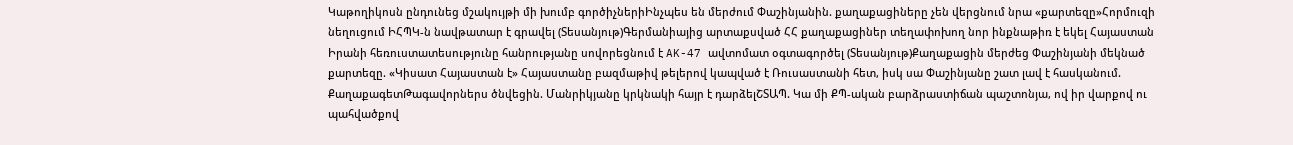Կաթողիկոսն ընդունեց մշակույթի մի խումբ գործիչներիԻնչպես են մերժում Փաշինյանին. քաղաքացիները չեն վերցնում նրա «քարտեզը»Հորմուզի նեղուցում ԻՀՊԿ-ն նավթատար է գրավել (Տեսանյութ)Գերմանիայից արտաքսված ՀՀ քաղաքացիներ տեղափոխող նոր ինքնաթիռ է եկել Հայաստան Իրանի հեռուստատեսությունը հանրությանը սովորեցնում է AK-47 ավտոմատ օգտագործել (Տեսանյութ)Քաղաքացին մերժեց Փաշինյանի մեկնած քարտեզը. «Կիսատ Հայաստան է» Հայաստանը բազմաթիվ թելերով կապված է Ռուսաստանի հետ, իսկ սա Փաշինյանը շատ լավ է հասկանում. ՔաղաքագետԹագավորներս ծնվեցին. Մանրիկյանը կրկնակի հայր է դարձելՇՏԱՊ. Կա մի ՔՊ-ական բարձրաստիճան պաշտոնյա, ով իր վարքով ու պահվածքով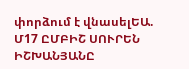փորձում է վնասելԵԱ. Մ17 ԸՄԲԻՇ ՍՈՒՐԵՆ ԻՇԽԱՆՅԱՆԸ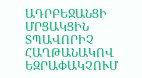ԱԴՐԲԵՋԱՆՑԻ ՄՐՑԱԿՑԻՆ ՏՊԱՎՈՐԻՉ ՀԱՂԹԱՆԱԿՈՎ ԵԶՐԱՓԱԿՉՈՒՄ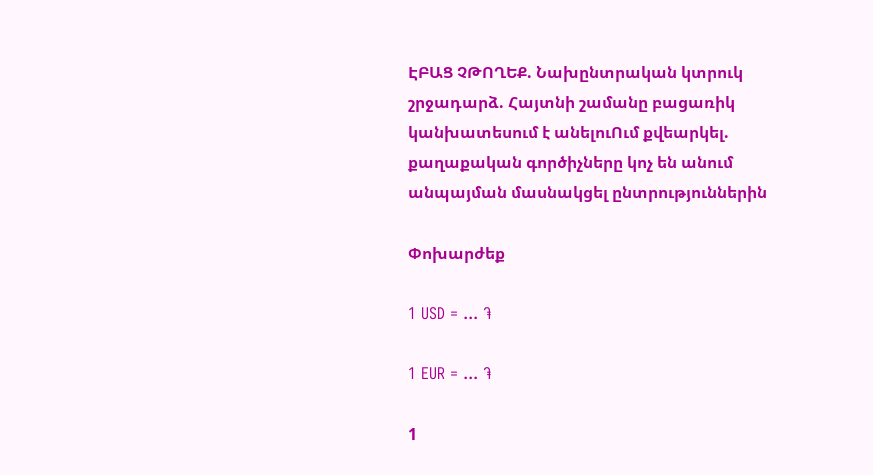ԷԲԱՑ ՉԹՈՂԵՔ. Նախընտրական կտրուկ շրջադարձ. Հայտնի շամանը բացառիկ կանխատեսում է անելուՈւմ քվեարկել. քաղաքական գործիչները կոչ են անում անպայման մասնակցել ընտրություններին

Փոխարժեք

1 USD = ... ֏

1 EUR = ... ֏

1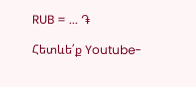RUB = ... ֏

Հետևե՛ք Youtube-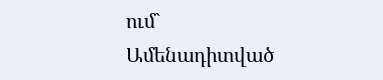ում`
Ամենադիտված